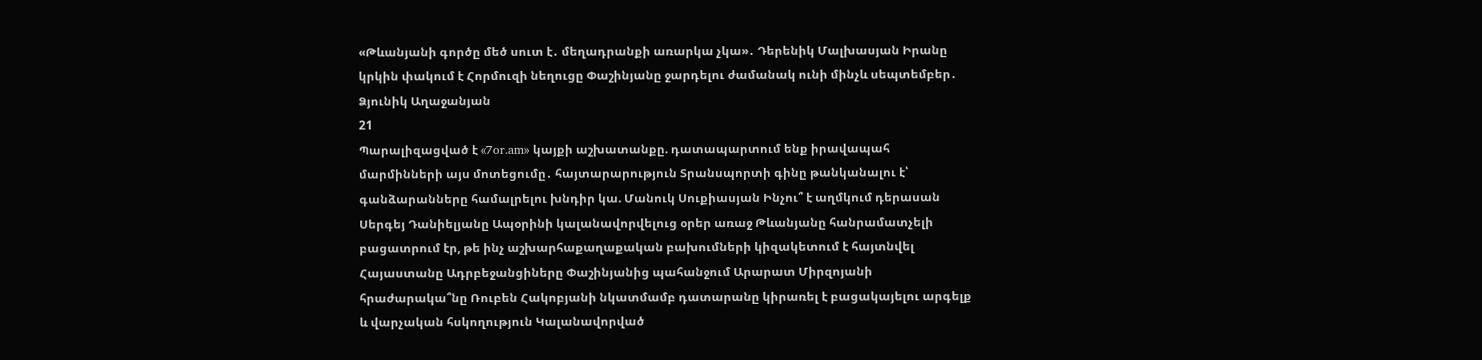«Թևանյանի գործը մեծ սուտ է․ մեղադրանքի առարկա չկա»․ Դերենիկ Մալխասյան Իրանը կրկին փակում է Հորմուզի նեղուցը Փաշինյանը ջարդելու ժամանակ ունի մինչև սեպտեմբեր․ Ձյունիկ Աղաջանյան
21
Պարալիզացված է «7or.am» կայքի աշխատանքը. դատապարտում ենք իրավապահ մարմինների այս մոտեցումը․ հայտարարություն Տրանսպորտի գինը թանկանալու է՝ գանձարանները համալրելու խնդիր կա. Մանուկ Սուքիասյան Ինչու՞ է աղմկում դերասան Սերգեյ Դանիելյանը Ապօրինի կալանավորվելուց օրեր առաջ Թևանյանը հանրամատչելի բացատրում էր, թե ինչ աշխարհաքաղաքական բախումների կիզակետում է հայտնվել Հայաստանը Ադրբեջանցիները Փաշինյանից պահանջում Արարատ Միրզոյանի հրաժարակա՞նը Ռուբեն Հակոբյանի նկատմամբ դատարանը կիրառել է բացակայելու արգելք և վարչական հսկողություն Կալանավորված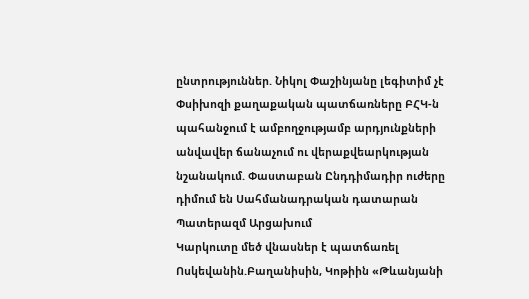ընտրություններ. Նիկոլ Փաշինյանը լեգիտիմ չէ Փսիխոզի քաղաքական պատճառները ԲՀԿ-ն պահանջում է ամբողջությամբ արդյունքների անվավեր ճանաչում ու վերաքվեարկության նշանակում. Փաստաբան Ընդդիմադիր ուժերը դիմում են Սահմանադրական դատարան Պատերազմ Արցախում
Կարկուտը մեծ վնասներ է պատճառել Ոսկեվանին.Բաղանիսին, Կոթիին «Թևանյանի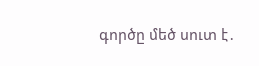գործը մեծ սուտ է․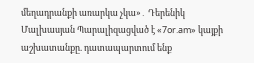մեղադրանքի առարկա չկա»․ Դերենիկ Մալխասյան Պարալիզացված է «7or.am» կայքի աշխատանքը. դատապարտում ենք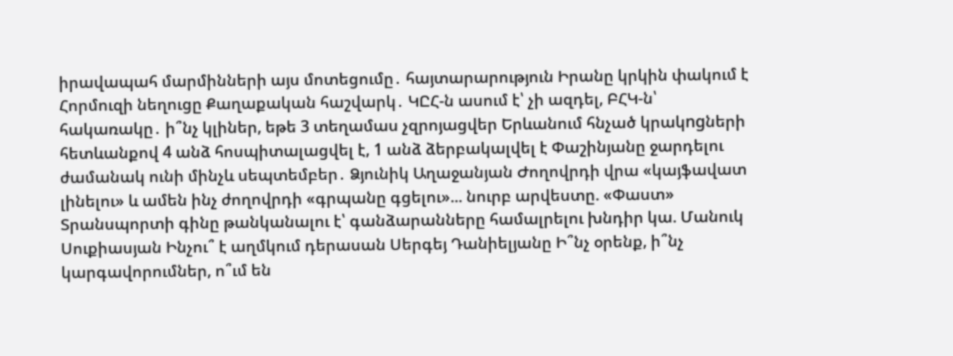իրավապահ մարմինների այս մոտեցումը․ հայտարարություն Իրանը կրկին փակում է Հորմուզի նեղուցը Քաղաքական հաշվարկ․ ԿԸՀ-ն ասում է՝ չի ազդել, ԲՀԿ-ն՝ հակառակը․ ի՞նչ կլիներ, եթե 3 տեղամաս չզրոյացվեր Երևանում հնչած կրակngների հետևանքով 4 անձ հոսպիտալացվել է, 1 անձ ձերբակալվել է Փաշինյանը ջարդելու ժամանակ ունի մինչև սեպտեմբեր․ Ձյունիկ Աղաջանյան Ժողովրդի վրա «կայֆավատ լինելու» և ամեն ինչ ժողովրդի «գրպանը գցելու»... նուրբ արվեստը. «Փաստ» Տրանսպորտի գինը թանկանալու է՝ գանձարանները համալրելու խնդիր կա. Մանուկ Սուքիասյան Ինչու՞ է աղմկում դերասան Սերգեյ Դանիելյանը Ի՞նչ օրենք, ի՞նչ կարգավորումներ, ո՞ւմ են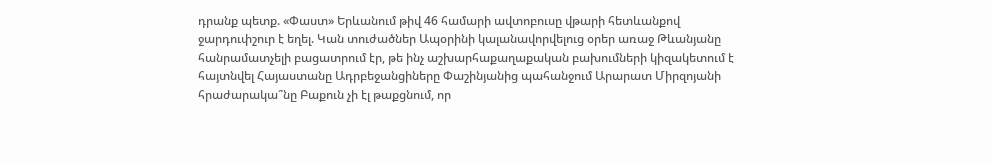դրանք պետք. «Փաստ» Երևանում թիվ 46 համարի ավտոբուսը վթարի հետևանքով ջարդուփշուր է եղել. Կան տուժածներ Ապօրինի կալանավորվելուց օրեր առաջ Թևանյանը հանրամատչելի բացատրում էր, թե ինչ աշխարհաքաղաքական բախումների կիզակետում է հայտնվել Հայաստանը Ադրբեջանցիները Փաշինյանից պահանջում Արարատ Միրզոյանի հրաժարակա՞նը Բաքուն չի էլ թաքցնում, որ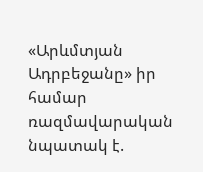«Արևմտյան Ադրբեջանը» իր համար ռազմավարական նպատակ է.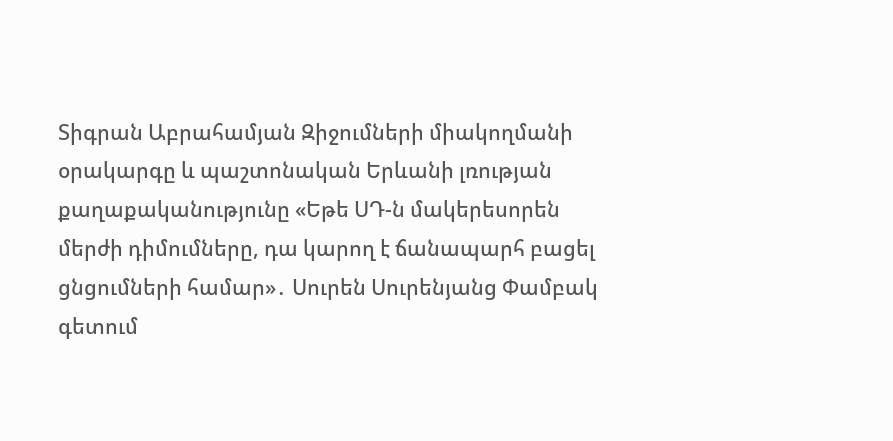Տիգրան Աբրահամյան Զիջումների միակողմանի օրակարգը և պաշտոնական Երևանի լռության քաղաքականությունը «Եթե ՍԴ-ն մակերեսորեն մերժի դիմումները, դա կարող է ճանապարհ բացել ցնցումների համար»․ Սուրեն Սուրենյանց Փամբակ գետում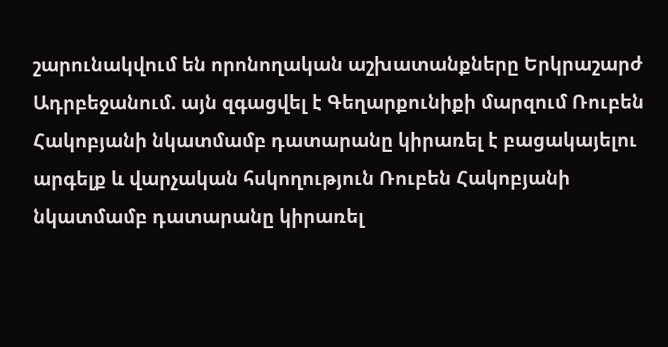շարունակվում են որոնողական աշխատանքները Երկրաշարժ Ադրբեջանում. այն զգացվել է Գեղարքունիքի մարզում Ռուբեն Հակոբյանի նկատմամբ դատարանը կիրառել է բացակայելու արգելք և վարչական հսկողություն Ռուբեն Հակոբյանի նկատմամբ դատարանը կիրառել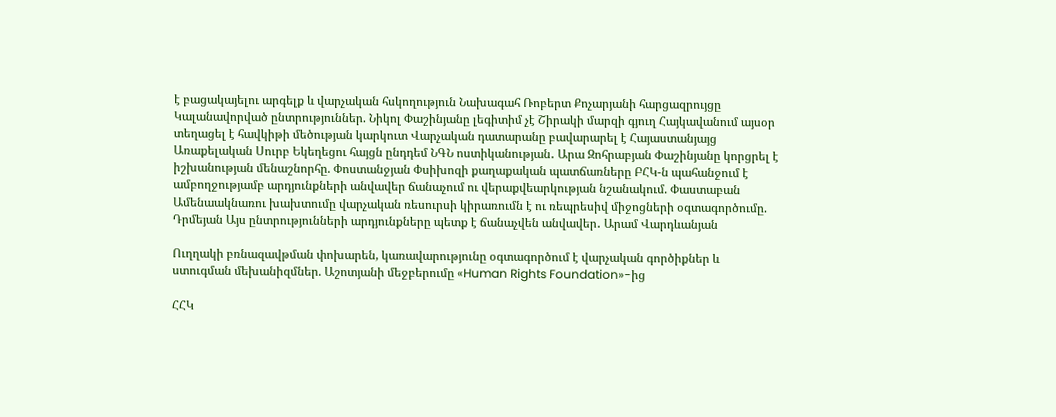է բացակայելու արգելք և վարչական հսկողություն Նախագահ Ռոբերտ Քոչարյանի հարցազրույցը Կալանավորված ընտրություններ. Նիկոլ Փաշինյանը լեգիտիմ չէ Շիրակի մարզի գյուղ Հայկավանում այսօր տեղացել է հավկիթի մեծության կարկուտ Վարչական դատարանը բավարարել է Հայաստանյայց Առաքելական Սուրբ Եկեղեցու հայցն ընդդեմ ՆԳՆ ոստիկանության․ Արա Զոհրաբյան Փաշինյանը կորցրել է իշխանության մենաշնորհը. Փոստանջյան Փսիխոզի քաղաքական պատճառները ԲՀԿ-ն պահանջում է ամբողջությամբ արդյունքների անվավեր ճանաչում ու վերաքվեարկության նշանակում. Փաստաբան Ամենաակնառու խախտումը վարչական ռեսուրսի կիրառումն է ու ռեպրեսիվ միջոցների օգտագործումը. Դրմեյան Այս ընտրությունների արդյունքները պետք է ճանաչվեն անվավեր․ Արամ Վարդևանյան

Ուղղակի բռնազավթման փոխարեն, կառավարությունը օգտագործում է վարչական գործիքներ և ստուգման մեխանիզմներ. Աշոտյանի մեջբերումը «Human Rights Foundation»-ից

ՀՀԿ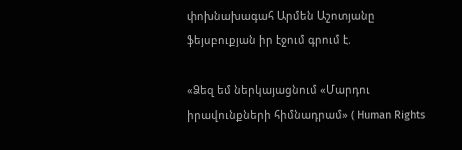փոխնախագահ Արմեն Աշոտյանը ֆեյսբուքյան իր էջում գրում է.

«Ձեզ եմ ներկայացնում «Մարդու իրավունքների հիմնադրամ» ( Human Rights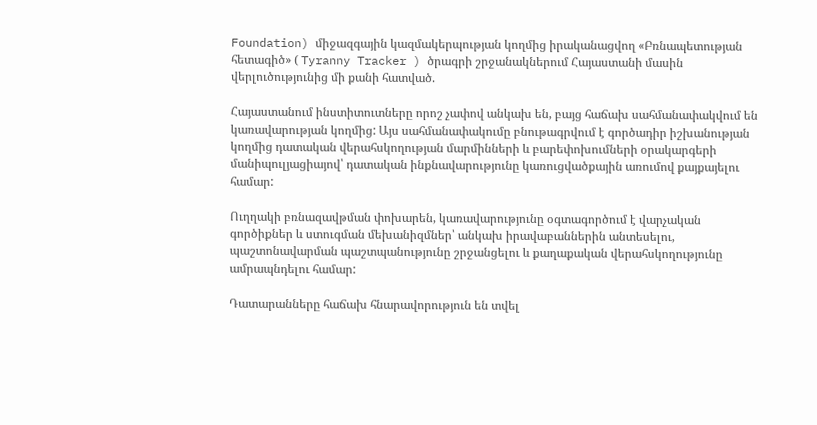Foundation) միջազգային կազմակերպության կողմից իրականացվող «Բռնապետության հետագիծ» ( Tyranny Tracker ) ծրագրի շրջանակներում Հայաստանի մասին վերլուծությունից մի քանի հատված.

Հայաստանում ինստիտուտները որոշ չափով անկախ են, բայց հաճախ սահմանափակվում են կառավարության կողմից: Այս սահմանափակումը բնութագրվում է գործադիր իշխանության կողմից դատական վերահսկողության մարմինների և բարեփոխումների օրակարգերի մանիպուլյացիայով՝ դատական ինքնավարությունը կառուցվածքային առումով քայքայելու համար:

Ուղղակի բռնազավթման փոխարեն, կառավարությունը օգտագործում է վարչական գործիքներ և ստուգման մեխանիզմներ՝ անկախ իրավաբաններին անտեսելու, պաշտոնավարման պաշտպանությունը շրջանցելու և քաղաքական վերահսկողությունը ամրապնդելու համար:

Դատարանները հաճախ հնարավորություն են տվել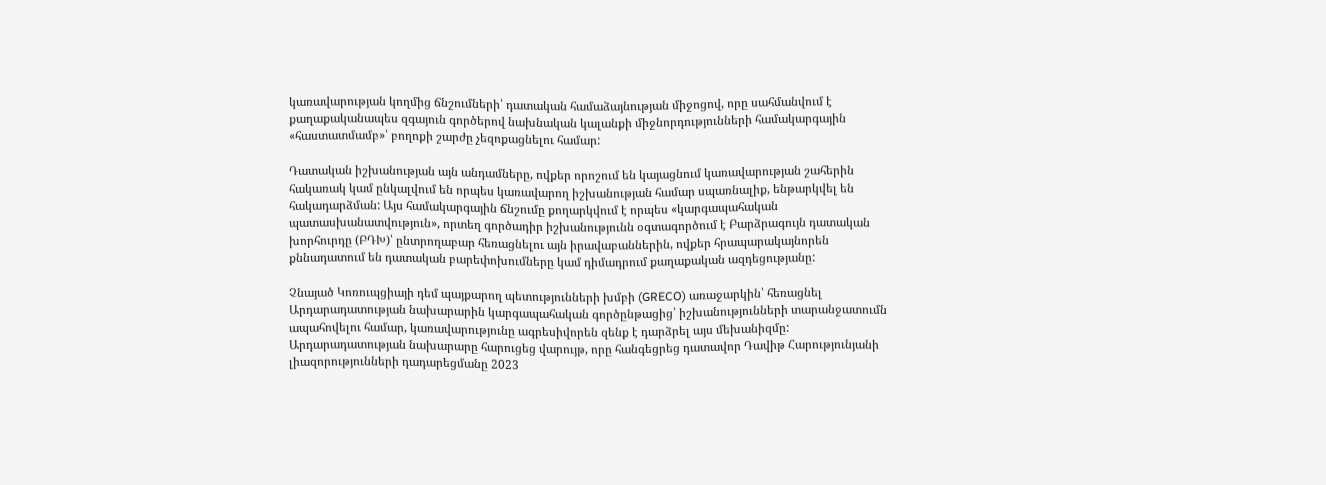կառավարության կողմից ճնշումների՝ դատական համաձայնության միջոցով, որը սահմանվում է քաղաքականապես զգայուն գործերով նախնական կալանքի միջնորդությունների համակարգային «հաստատմամբ»՝ բողոքի շարժը չեզոքացնելու համար:

Դատական իշխանության այն անդամները, ովքեր որոշում են կայացնում կառավարության շահերին հակառակ կամ ընկալվում են որպես կառավարող իշխանության համար սպառնալիք, ենթարկվել են հակադարձման: Այս համակարգային ճնշումը քողարկվում է որպես «կարգապահական պատասխանատվություն», որտեղ գործադիր իշխանությունն օգտագործում է Բարձրագույն դատական խորհուրդը (ԲԴԽ)՝ ընտրողաբար հեռացնելու այն իրավաբաններին, ովքեր հրապարակայնորեն քննադատում են դատական բարեփոխումները կամ դիմադրում քաղաքական ազդեցությանը:

Չնայած Կոռուպցիայի դեմ պայքարող պետությունների խմբի (GRECO) առաջարկին՝ հեռացնել Արդարադատության նախարարին կարգապահական գործընթացից՝ իշխանությունների տարանջատումն ապահովելու համար, կառավարությունը ագրեսիվորեն զենք է դարձրել այս մեխանիզմը: Արդարադատության նախարարը հարուցեց վարույթ, որը հանգեցրեց դատավոր Դավիթ Հարությունյանի լիազորությունների դադարեցմանը 2023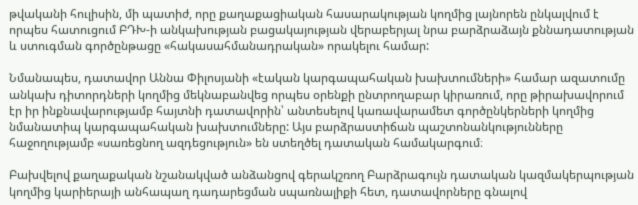թվականի հուլիսին, մի պատիժ, որը քաղաքացիական հասարակության կողմից լայնորեն ընկալվում է որպես հատուցում ԲԴԽ-ի անկախության բացակայության վերաբերյալ նրա բարձրաձայն քննադատության և ստուգման գործընթացը «հակասահմանադրական» որակելու համար:

Նմանապես, դատավոր Աննա Փիլոսյանի «էական կարգապահական խախտումների» համար ազատումը անկախ դիտորդների կողմից մեկնաբանվեց որպես օրենքի ընտրողաբար կիրառում, որը թիրախավորում էր իր ինքնավարությամբ հայտնի դատավորին՝ անտեսելով կառավարամետ գործընկերների կողմից նմանատիպ կարգապահական խախտումները: Այս բարձրաստիճան պաշտոնանկությունները հաջողությամբ «սառեցնող ազդեցություն» են ստեղծել դատական համակարգում։

Բախվելով քաղաքական նշանակված անձանցով գերակշռող Բարձրագույն դատական կազմակերպության կողմից կարիերայի անհապաղ դադարեցման սպառնալիքի հետ, դատավորները գնալով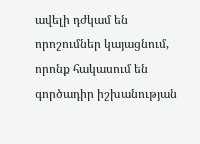ավելի դժկամ են որոշումներ կայացնում, որոնք հակասում են գործադիր իշխանության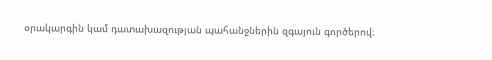օրակարգին կամ դատախազության պահանջներին զգայուն գործերով։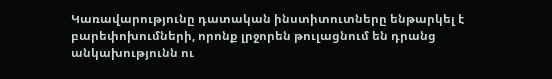Կառավարությունը դատական ինստիտուտները ենթարկել է բարեփոխումների, որոնք լրջորեն թուլացնում են դրանց անկախությունն ու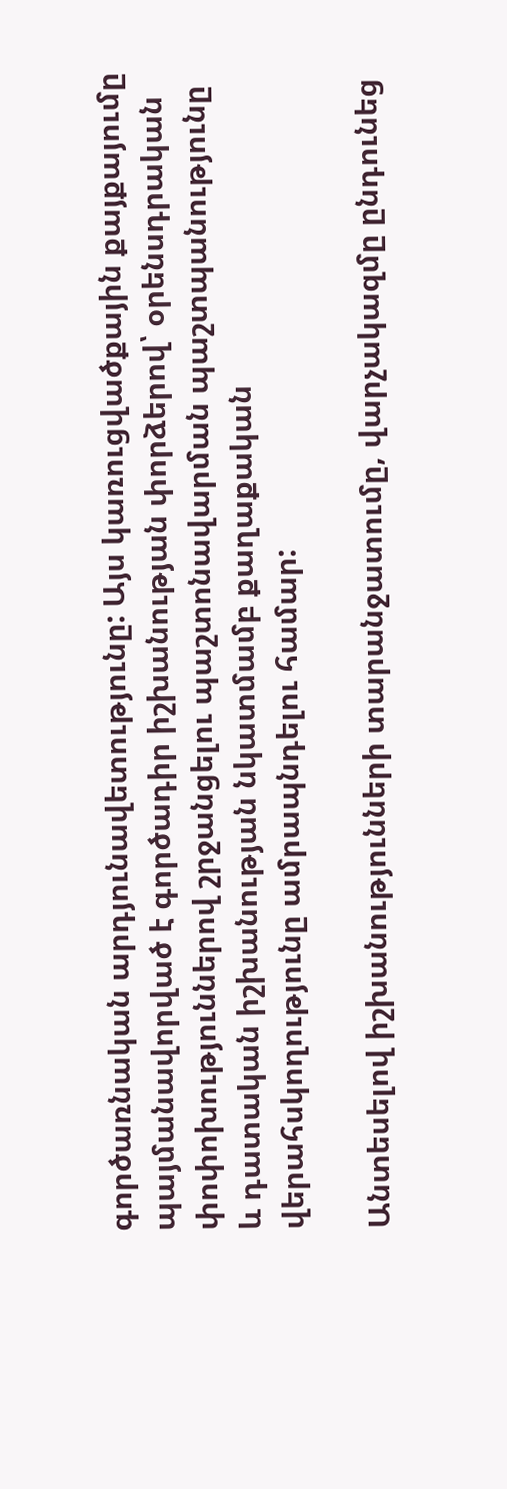գործառնական արդյունավետությունը: Այս կառուցվածքային քայքայումը պայմանավորված է գործադիր իշխանության փորձերով՝ օրենսդրական փոփոխություններով շրջանցելու պաշտոնավարման պաշտպանությունը և դատական իշխանության նկատմամբ քաղաքական վերահսկողությունը ամրապնդելու համար:

Անտեսելով իշխանությունների տարանջատումը, վարչակազմը ընդունեց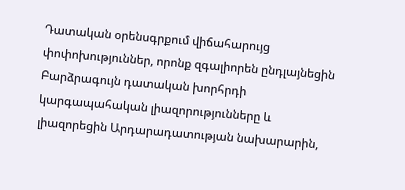Դատական օրենսգրքում վիճահարույց փոփոխություններ, որոնք զգալիորեն ընդլայնեցին Բարձրագույն դատական խորհրդի կարգապահական լիազորությունները և լիազորեցին Արդարադատության նախարարին,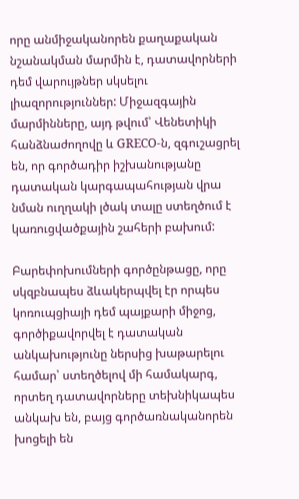որը անմիջականորեն քաղաքական նշանակման մարմին է, դատավորների դեմ վարույթներ սկսելու լիազորություններ: Միջազգային մարմինները, այդ թվում՝ Վենետիկի հանձնաժողովը և GRECO-ն, զգուշացրել են, որ գործադիր իշխանությանը դատական կարգապահության վրա նման ուղղակի լծակ տալը ստեղծում է կառուցվածքային շահերի բախում:

Բարեփոխումների գործընթացը, որը սկզբնապես ձևակերպվել էր որպես կոռուպցիայի դեմ պայքարի միջոց, գործիքավորվել է դատական անկախությունը ներսից խաթարելու համար՝ ստեղծելով մի համակարգ, որտեղ դատավորները տեխնիկապես անկախ են, բայց գործառնականորեն խոցելի են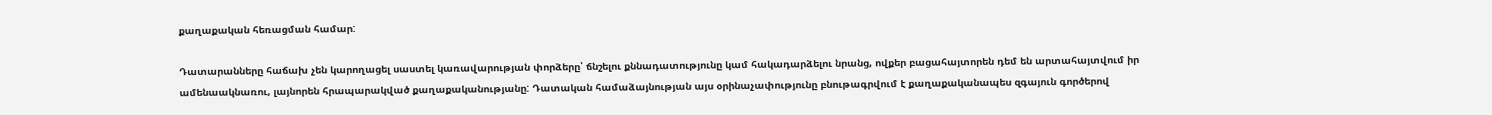քաղաքական հեռացման համար:

Դատարանները հաճախ չեն կարողացել սաստել կառավարության փորձերը՝ ճնշելու քննադատությունը կամ հակադարձելու նրանց, ովքեր բացահայտորեն դեմ են արտահայտվում իր ամենաակնառու, լայնորեն հրապարակված քաղաքականությանը: Դատական համաձայնության այս օրինաչափությունը բնութագրվում է քաղաքականապես զգայուն գործերով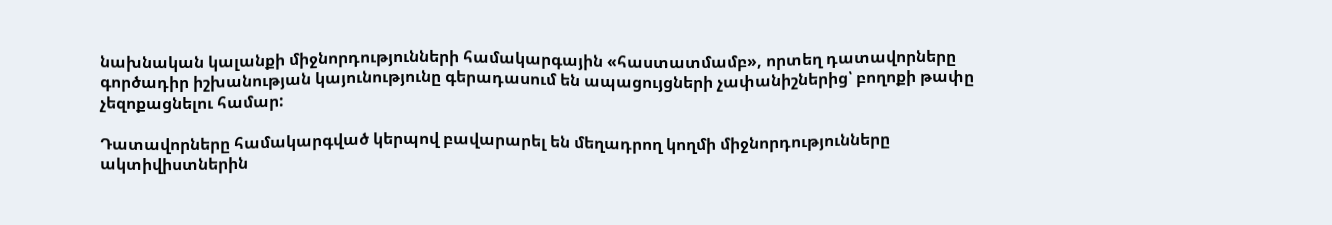նախնական կալանքի միջնորդությունների համակարգային «հաստատմամբ», որտեղ դատավորները գործադիր իշխանության կայունությունը գերադասում են ապացույցների չափանիշներից՝ բողոքի թափը չեզոքացնելու համար:

Դատավորները համակարգված կերպով բավարարել են մեղադրող կողմի միջնորդությունները ակտիվիստներին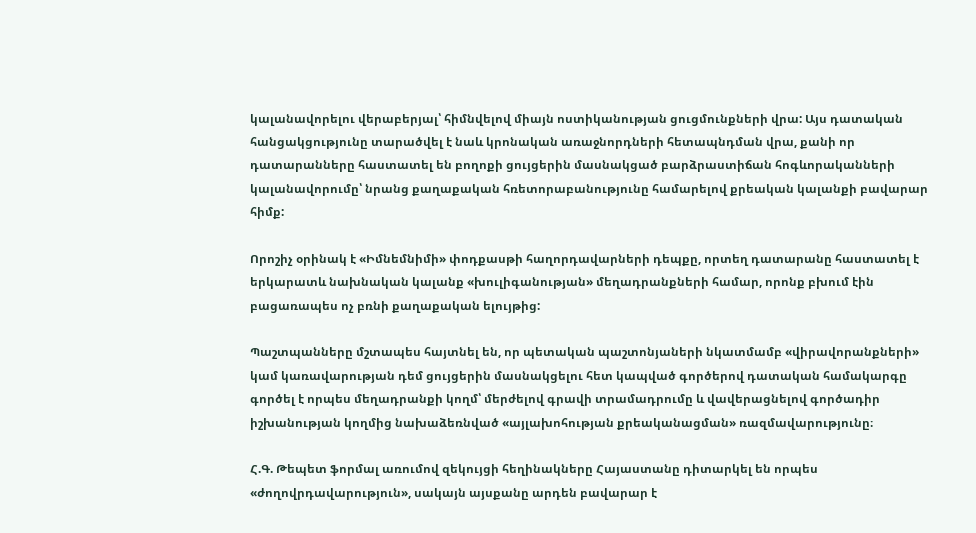կալանավորելու վերաբերյալ՝ հիմնվելով միայն ոստիկանության ցուցմունքների վրա: Այս դատական հանցակցությունը տարածվել է նաև կրոնական առաջնորդների հետապնդման վրա, քանի որ դատարանները հաստատել են բողոքի ցույցերին մասնակցած բարձրաստիճան հոգևորականների կալանավորումը՝ նրանց քաղաքական հռետորաբանությունը համարելով քրեական կալանքի բավարար հիմք:

Որոշիչ օրինակ է «Իմնեմնիմի» փոդքասթի հաղորդավարների դեպքը, որտեղ դատարանը հաստատել է երկարատև նախնական կալանք «խուլիգանության» մեղադրանքների համար, որոնք բխում էին բացառապես ոչ բռնի քաղաքական ելույթից:

Պաշտպանները մշտապես հայտնել են, որ պետական պաշտոնյաների նկատմամբ «վիրավորանքների» կամ կառավարության դեմ ցույցերին մասնակցելու հետ կապված գործերով դատական համակարգը գործել է որպես մեղադրանքի կողմ՝ մերժելով գրավի տրամադրումը և վավերացնելով գործադիր իշխանության կողմից նախաձեռնված «այլախոհության քրեականացման» ռազմավարությունը։

Հ.Գ. Թեպետ ֆորմալ առումով զեկույցի հեղինակները Հայաստանը դիտարկել են որպես «ժողովրդավարություն», սակայն այսքանը արդեն բավարար է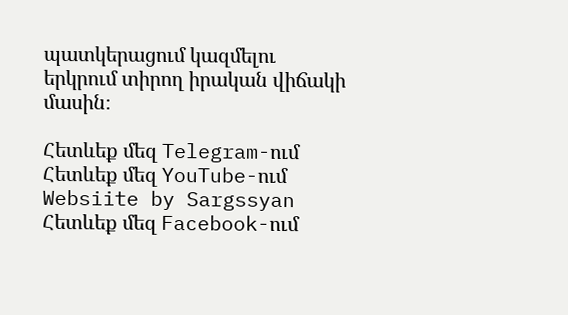պատկերացում կազմելու երկրում տիրող իրական վիճակի մասին։

Հետևեք մեզ Telegram-ում
Հետևեք մեզ YouTube-ում
Websiite by Sargssyan
Հետևեք մեզ Facebook-ում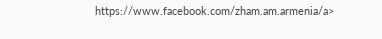https://www.facebook.com/zham.am.armenia/a>